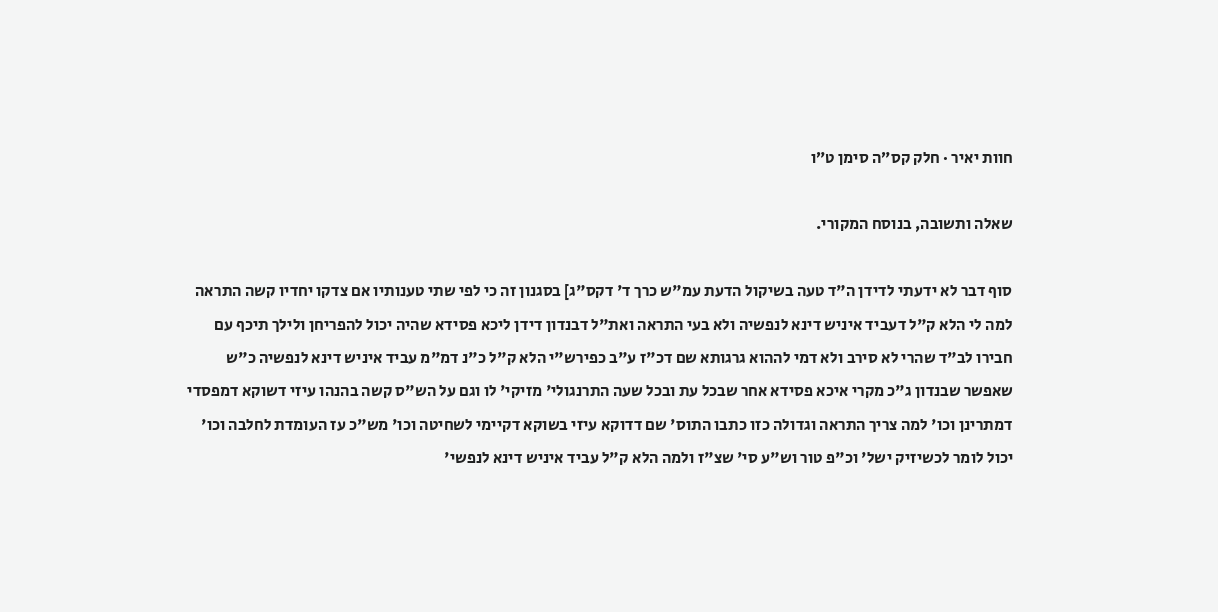חוות יאיר · חלק קס״ה סימן ט״ו

שאלה ותשובה, בנוסח המקורי.

סוף דבר לא ידעתי לדידן ה"ד טעה בשיקול הדעת עמ"ש כרך ד' דקס"ג] בסגנון זה כי לפי שתי טענותיו אם צדקו יחדיו קשה התראה למה לי הלא ק"ל דעביד איניש דינא לנפשיה ולא בעי התראה ואת"ל דבנדון דידן ליכא פסידא שהיה יכול להפריחן ולילך תיכף עם חבירו לב"ד שהרי לא סירב ולא דמי לההוא גרגותא שם דכ"ז ע"ב כפירש"י הלא ק"ל כ"נ דמ"מ עביד איניש דינא לנפשיה כ"ש שאפשר שבנדון ג"כ מקרי איכא פסידא אחר שבכל עת ובכל שעה התרנגולי' מזיקי' לו וגם על הש"ס קשה בהנהו עיזי דשוקא דמפסדי דמתרינן וכו' למה צריך התראה וגדולה כזו כתבו התוס' שם דדוקא עיזי בשוקא דקיימי לשחיטה וכו' מש"כ עז העומדת לחלבה וכו' יכול לומר לכשיזיק ישל' וכ"פ טור וש"ע סי' שצ"ז ולמה הלא ק"ל עביד איניש דינא לנפשי'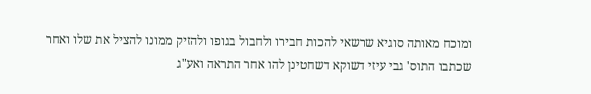ומוכח מאותה סוגיא שרשאי להכות חבירו ולחבול בגופו ולהזיק ממונו להציל את שלו ואחר שכתבו התוס' גבי עיזי דשוקא דשחטינן להו אחר התראה ואע"ג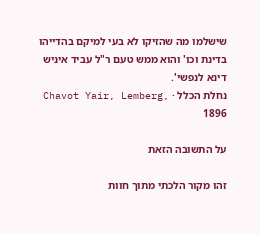שישלמו מה שהזיקו לא בעי למיקם בהדייהו בדינת וכו' והוא ממש טעם ר"ל עביד איניש דינא לנפשי'.
נחלת הכלל · Chavot Yair, Lemberg, 1896

על התשובה הזאת

זהו מקור הלכתי מתוך חוות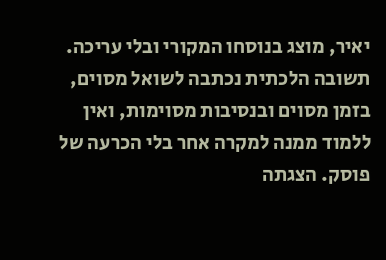יאיר, מוצג בנוסחו המקורי ובלי עריכה. תשובה הלכתית נכתבה לשואל מסוים, בזמן מסוים ובנסיבות מסוימות, ואין ללמוד ממנה למקרה אחר בלי הכרעה של פוסק. הצגתה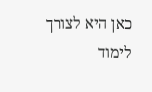כאן היא לצורך לימוד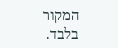המקור בלבד.